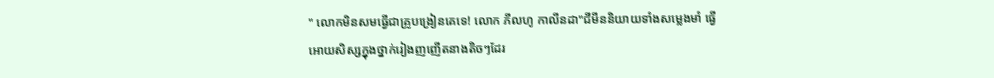" លោកមិនសមធ្វើជាគ្រូបង្រៀនគេទេ! លោក ភីលហូ កាលីនដា"ជីមីននិយាយទាំងសម្លេងមាំ ធ្វើអោយសិស្សក្នុងថ្នាក់រៀងញញើតនាងតិចៗដែរ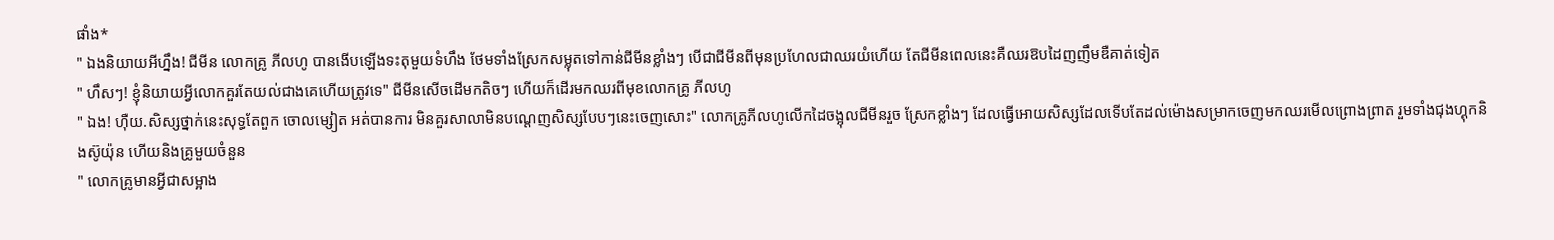ផាំង*
" ឯងនិយាយអីហ្នឹង! ជីមីន លោកគ្រូ ភីលហូ បានងើបឡើងទះតុមួយទំហឹង ថែមទាំងស្រែកសម្លុតទៅកាន់ជីមីនខ្លាំងៗ បើជាជីមីនពីមុនប្រហែលជាឈរយំហើយ តែជីមីនពេលនេះគឺឈរឱបដៃញញឹមឌឺគាត់ទៀត
" ហឹសៗ! ខ្ញុំនិយាយអ្វីលោកគួរតែយល់ជាងគេហើយត្រូវទេ" ជីមីនសើចដើមកតិចៗ ហើយក៏ដើរមកឈរពីមុខលោកគ្រូ ភីលហូ
" ឯង! ហុឺយ.សិស្សថ្នាក់នេះសុទ្ធតែពួក ចោលម្សៀត អត់បានការ មិនគួរសាលាមិនបណ្ដេញសិស្សបែបៗនេះចេញសោះ" លោកគ្រូភីលហូលើកដៃចង្អុលជីមីនរួច ស្រែកខ្លាំងៗ ដែលធ្វើអោយសិស្សដែលទើបតែដល់ម៉ោងសម្រាកចេញមកឈរមើលព្រោងព្រាត រួមទាំងជុងហ្គុកនិងស៊ូយ៉ុន ហើយនិងគ្រូមួយចំនួន
" លោកគ្រូមានអ្វីជាសម្អាង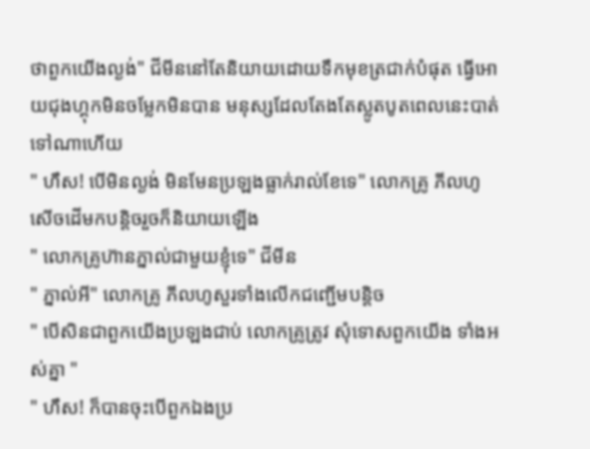ថាពួកយើងល្ងង់" ជីមីននៅតែនិយាយដោយទឹកមុខត្រជាក់បំផុត ធ្វើអោយជុងហ្គុកមិនចម្លែកមិនបាន មនុស្សដែលតែងតែស្លូតបូតពេលនេះបាត់ទៅណាហើយ
" ហឹស! បើមិនល្ងង់ មិនមែនប្រឡងធ្លាក់រាល់ខែទេ" លោកគ្រូ ភីលហូ សើចដើមកបន្ដិចរួចក៏និយាយឡើង
" លោកគ្រូហ៊ានភ្នាល់ជាមួយខ្ញុំទេ" ជីមីន
" ភ្នាល់អី" លោកគ្រូ ភីលហូសួរទាំងលើកជញ្ជើមបន្ដិច
" បើសិនជាពួកយើងប្រឡងជាប់ លោកគ្រូត្រូវ សុំទោសពួកយើង ទាំងអស់គ្នា "
" ហឹស! ក៏បានចុះបើពួកឯងប្រ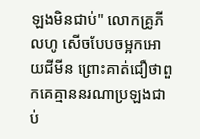ឡងមិនជាប់" លោកគ្រូភីលហូ សើចបែបចម្អកអោយជីមីន ព្រោះគាត់ជឿថាពួកគេគ្មាននរណាប្រឡងជាប់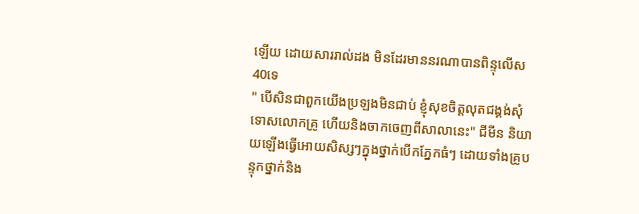ឡើយ ដោយសាររាល់ដង មិនដែរមាននរណាបានពិន្ទុលើស40ទេ
" បើសិនជាពួកយើងប្រឡងមិនជាប់ ខ្ញុំសុខចិត្តលុតជង្គង់សុំទោសលោកគ្រូ ហើយនិងចាកចេញពីសាលានេះ" ជីមីន និយាយឡើងធ្វើអោយសិស្សៗក្នុងថ្នាក់បើកភ្នែកធំៗ ដោយទាំងគ្រូបន្ទុកថ្នាក់និង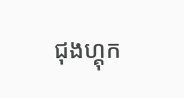ជុងហ្គុក